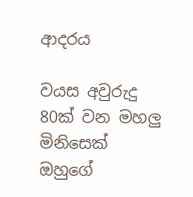ආදරය

වයස අවුරුදු 80ක් වන මහලු මිනිසෙක්
ඔහුගේ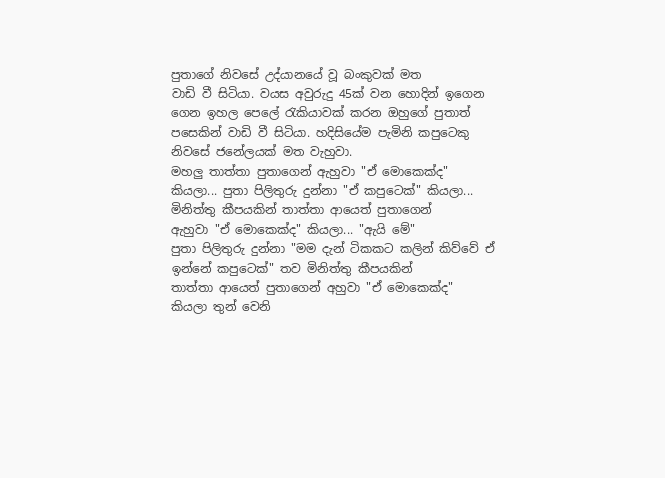පුතාගේ නිවසේ උද්යානයේ වූ බංකුවක් මත
වාඩි වී සිටියා. වයස අවුරුදු 45ක් වන හොදින් ඉගෙන
ගෙන ඉහල පෙලේ රැකියාවක් කරන ඔහුගේ පුතාත්
පසෙකින් වාඩි වී සිටියා. හදිසියේම පැමිනි කපුටෙකු
නිවසේ ජනේලයක් මත වැහුවා.
මහලු තාත්තා පුතාගෙන් ඇහුවා "ඒ මොකෙක්ද"
කියලා... පුතා පිලිතුරු දුන්නා "ඒ කපුටෙක්" කියලා...
මිනිත්තු කීපයකින් තාත්තා ආයෙත් පුතාගෙන්
ඇහුවා "ඒ මොකෙක්ද" කියලා... "ඇයි මේ"
පුතා පිලිතුරු දුන්නා "මම දැන් ටිකකට කලින් කිව්වේ ඒ
ඉන්නේ කපුටෙක්" තව මිනිත්තු කීපයකින්
තාත්තා ආයෙත් පුතාගෙන් අහුවා "ඒ මොකෙක්ද"
කියලා තුන් වෙනි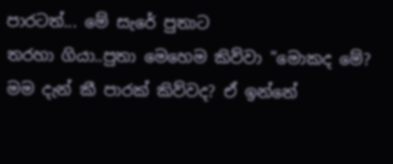පාරටත්... මේ සැරේ පුතාට
තරහා ගියා..පුතා මෙහෙම කිව්වා "මොකද මේ?
මම දැන් කී පාරක් කිව්වද? ඒ ඉන්නේ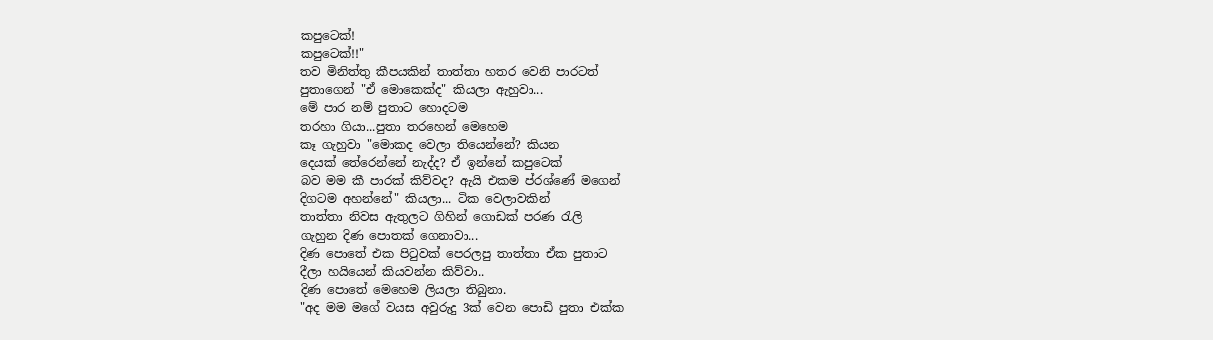කපුටෙක්!
කපුටෙක්!!"
තව මිනිත්තු කීපයකින් තාත්තා හතර වෙනි පාරටත්
පුතාගෙන් "ඒ මොකෙක්ද" කියලා ඇහුවා...
මේ පාර නම් පුතාට හොදටම
තරහා ගියා...පුතා තරහෙන් මෙහෙම
කෑ ගැහුවා "මොකද වෙලා තියෙන්නේ? කියන
දෙයක් තේරෙන්නේ නැද්ද? ඒ ඉන්නේ කපුටෙක්
බව මම කී පාරක් කිව්වද? ඇයි එකම ප්රශ්ණේ මගෙන්
දිගටම අහන්නේ" කියලා... ටික වෙලාවකින්
තාත්තා නිවස ඇතුලට ගිහින් ගොඩක් පරණ රැලි
ගැහුන දිණ පොතක් ගෙනාවා...
දිණ පොතේ එක පිටුවක් පෙරලපු තාත්තා ඒක පුතාට
දීලා හයියෙන් කියවන්න කිව්වා..
දිණ පොතේ මෙහෙම ලියලා තිබුනා.
"අද මම මගේ වයස අවුරුදු 3ක් වෙන පොඩි පුතා එක්ක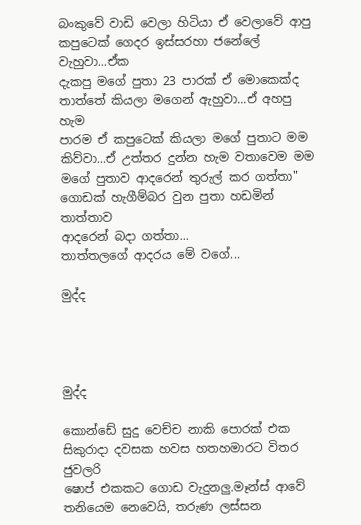බංකුවේ වාඩි වෙලා හිටියා ඒ වෙලාවේ ආපු
කපුටෙක් ගෙදර ඉස්සරහා ජනේලේ වැහුවා...ඒක
දැකපු මගේ පුතා 23 පාරක් ඒ මොකෙක්ද
තාත්තේ කියලා මගෙන් ඇහුවා...ඒ අහපු හැම
පාරම ඒ කපුටෙක් කියලා මගේ පුතාට මම
කිව්වා...ඒ උත්තර දුන්න හැම වතාවෙම මම
මගේ පුතාව ආදරෙන් තුරුල් කර ගත්තා"
ගොඩක් හැගීම්බර වුන පුතා හඩමින් තාත්තාව
ආදරෙන් බදා ගත්තා...
තාත්තලගේ ආදරය මේ වගේ...

මුද්ද




මුද්ද

කොන්ඩේ සුදු වෙච්ච නාකි පොරක් එක සිකුරාදා දවසක හවස හතහමාරට විතර ජුවලරි
ෂොප් එකකට ගොඩ වැදුනලු.මෑන්ස් ආවේ තනියෙම නෙවෙයි, තරුණ ලස්සන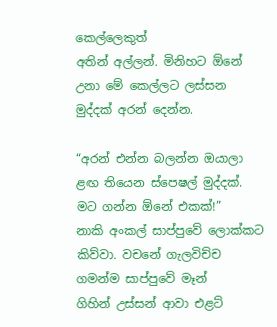කෙල්ලෙකුත්
අතින් අල්ලන්. මිනිහට ඕනේ උනා මේ කෙල්ලට ලස්සන මුද්දක් අරන් දෙන්න.

“අරන් එන්න බලන්න ඔයාලා ළඟ තියෙන ස්පෙෂල් මුද්දක්. මට ගන්න ඕනේ එකක්!”
නාකි අංකල් සාප්පුවේ ලොක්කට කිව්වා. වචනේ ගැලවිච්ච ගමන්ම සාප්පුවේ මෑන්
ගිහින් උස්සන් ආවා එළට්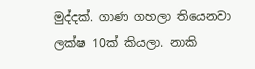මුද්දක්. ගාණ ගහලා තියෙනවා ලක්ෂ 10ක් කියලා. නාකි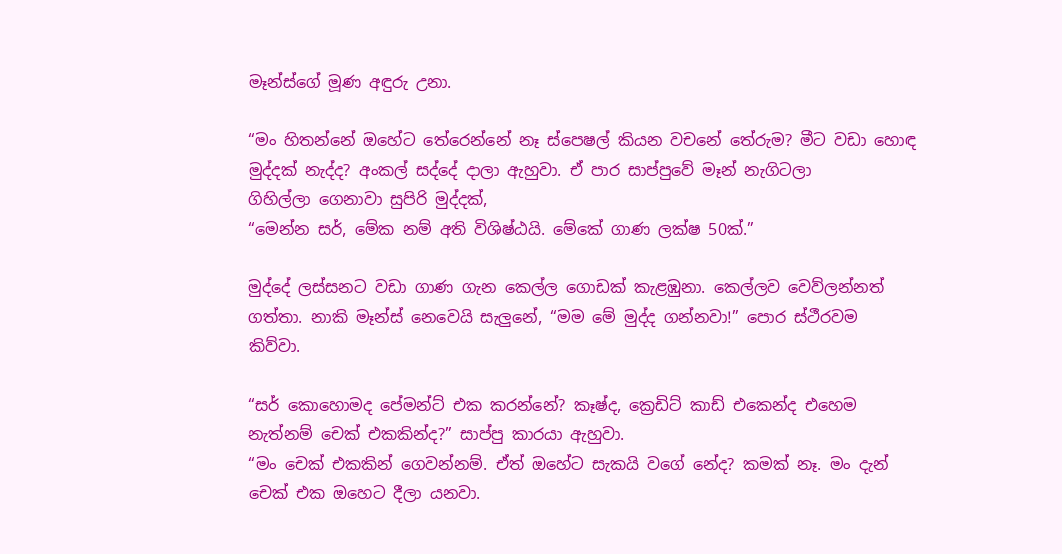මෑන්ස්ගේ මූණ අඳුරු උනා.

“මං හිතන්නේ ඔහේට තේරෙන්නේ නෑ ස්පෙෂල් කියන වචනේ තේරුම? මීට වඩා හොඳ
මුද්දක් නැද්ද? අංකල් සද්දේ දාලා ඇහුවා. ඒ පාර සාප්පුවේ මෑන් නැගිටලා
ගිහිල්ලා ගෙනාවා සුපිරි මුද්දක්,
“මෙන්න සර්, මේක නම් අති විශිෂ්ඨයි. මේකේ ගාණ ලක්ෂ 50ක්.”

මුද්දේ ලස්සනට වඩා ගාණ ගැන කෙල්ල ගොඩක් කැළඹුනා. කෙල්ලව වෙව්ලන්නත්
ගත්තා. නාකි මෑන්ස් නෙවෙයි සැලුනේ, “මම මේ මුද්ද ගන්නවා!” පොර ස්ථීරවම
කිව්වා.

“සර් කොහොමද පේමන්ට් එක කරන්නේ? කෑෂ්ද, ක්‍රෙඩිට් කාඩ් එකෙන්ද එහෙම
නැත්නම් චෙක් එකකින්ද?” සාප්පු කාරයා ඇහුවා.
“මං චෙක් එකකින් ගෙවන්නම්. ඒත් ඔහේට සැකයි වගේ නේද? කමක් නෑ. මං දැන්
චෙක් එක ඔහෙට දීලා යනවා.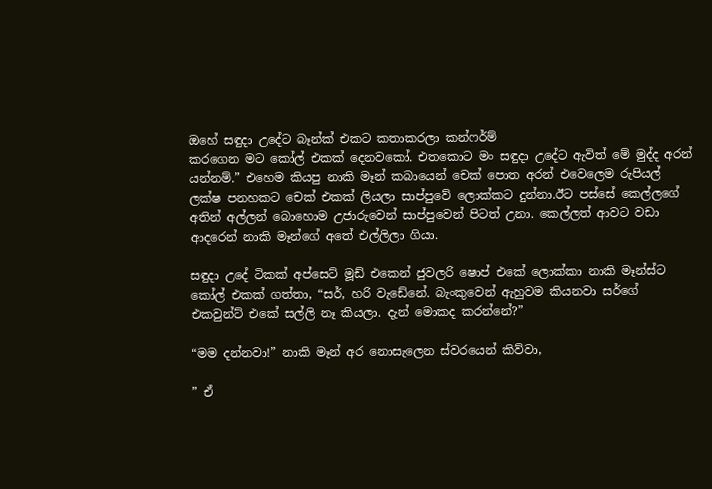ඔහේ සඳුදා උදේට බෑන්ක් එකට කතාකරලා කන්ෆර්ම්
කරගෙන මට කෝල් එකක් දෙනවකෝ. එතකොට මං සඳුදා උදේට ඇවිත් මේ මුද්ද අරන්
යන්නම්.” එහෙම කියපු නාකි මෑන් කබායෙන් චෙක් පොත අරන් එවෙලෙම රුපියල්
ලක්ෂ පනහකට චෙක් එකක් ලියලා සාප්පුවේ ලොක්කට දුන්නා.ඊට පස්සේ කෙල්ලගේ
අතින් අල්ලන් බොහොම උජාරුවෙන් සාප්පුවෙන් පිටත් උනා. කෙල්ලත් ආවට වඩා
ආදරෙන් නාකි මෑන්ගේ අතේ එල්ලිලා ගියා.

සඳුදා උදේ ටිකක් අප්සෙට් මූඩ් එකෙන් ජුවලරි ෂොප් එකේ ලොක්කා නාකි මෑන්ස්ට
කෝල් එකක් ගත්තා, “සර්, හරි වැඩේනේ. බැංකුවෙන් ඇහුවම කියනවා සර්ගේ
එකවුන්ට් එකේ සල්ලි නෑ කියලා. දැන් මොකද කරන්නේ?”

“මම දන්නවා!” නාකි මෑන් අර නොසැලෙන ස්වරයෙන් කිව්වා,

” ඒ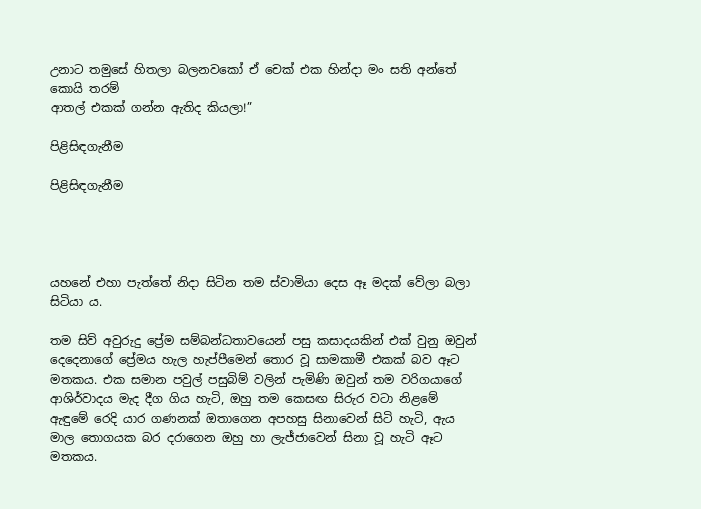උනාට තමුසේ හිතලා බලනවකෝ ඒ චෙක් එක හින්දා මං සති අන්තේ කොයි තරම්
ආතල් එකක් ගන්න ඇතිද කියලා!”

පිළිසිඳගැනීම

පිළිසිඳගැනීම




යහනේ එහා පැත්තේ නිදා සිටින තම ස්වාමියා දෙස ඈ මදක් වේලා බලා සිටියා ය.

තම සිව් අවුරුදු ප්‍රේම සම්බන්ධතාවයෙන් පසු කසාදයකින් එක් වුනු ඔවුන් දෙදෙනාගේ ප්‍රේමය හැල හැප්පීමෙන් තොර වූ සාමකාමී එකක් බව ඈට මතකය. එක සමාන පවුල් පසුබිම් වලින් පැමිණි ඔවුන් තම වරිගයාගේ ආශිර්වාදය මැද දීග ගිය හැටි, ඔහු තම කෙසඟ සිරුර වටා නිළමේ ඇඳුමේ රෙදි යාර ගණනක් ඔතාගෙන අපහසු සිනාවෙන් සිටි හැටි, ඇය මාල තොගයක බර දරාගෙන ඔහු හා ලැජ්ජාවෙන් සිනා වූ හැටි ඈට මතකය.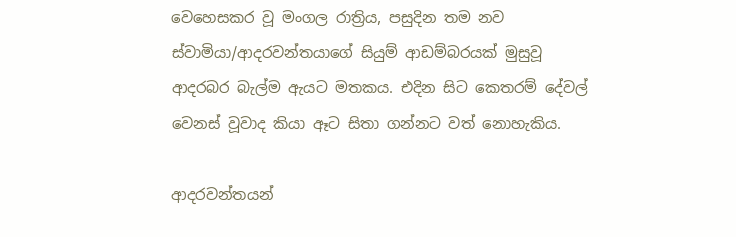වෙහෙසකර වූ මංගල රාත්‍රිය, පසුදින තම නව ස්වාමියා/ආදරවන්තයාගේ සියුම් ආඩම්බරයක් මුසුවූ ආදරබර බැල්ම ඇයට මතකය. එදින සිට කෙතරම් දේවල් වෙනස් වූවාද කියා ඈට සිතා ගන්නට වත් නොහැකිය.

ආදරවන්තයන්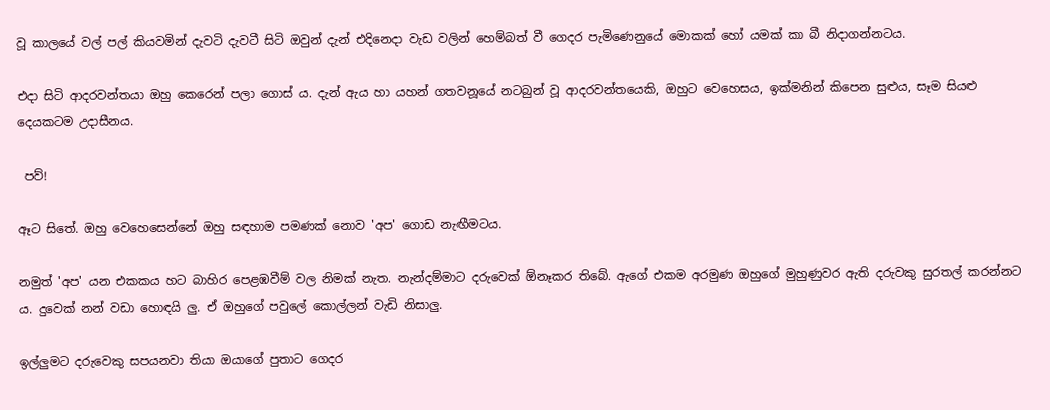වූ කාලයේ වල් පල් කියවමින් දැවටි දැවටී සිටි ඔවුන් දැන් එදිනෙදා වැඩ වලින් හෙම්බත් වී ගෙදර පැමිණෙනුයේ මොකක් හෝ යමක් කා බී නිදාගන්නටය.

එදා සිටි ආදරවන්තයා ඔහු කෙරෙන් පලා ගොස් ය. දැන් ඇය හා යහන් ගතවනූයේ නටබුන් වූ ආදරවන්තයෙකි, ඔහුට වෙහෙසය, ඉක්මනින් කිපෙන සුළුය, සෑම සියළු දෙයකටම උදාසීනය.

 පව්!

ඈට සිතේ. ඔහු වෙහෙසෙන්නේ ඔහු සඳහාම පමණක් නොව 'අප' ගොඩ නැඟීමටය.

නමුත් 'අප' යන එකකය හට බාහිර පෙළඹවීම් වල නිමක් නැත. නැන්දම්මාට දරුවෙක් ඕනෑකර තිබේ. ඇගේ එකම අරමුණ ඔහුගේ මුහුණුවර ඇති දරුවකු සුරතල් කරන්නට ය. දුවෙක් නන් වඩා හොඳයි ලු. ඒ ඔහුගේ පවුලේ කොල්ලන් වැඩි නිසාලු.

ඉල්ලුමට දරුවෙකු සපයනවා තියා ඔයාගේ පුතාට ගෙදර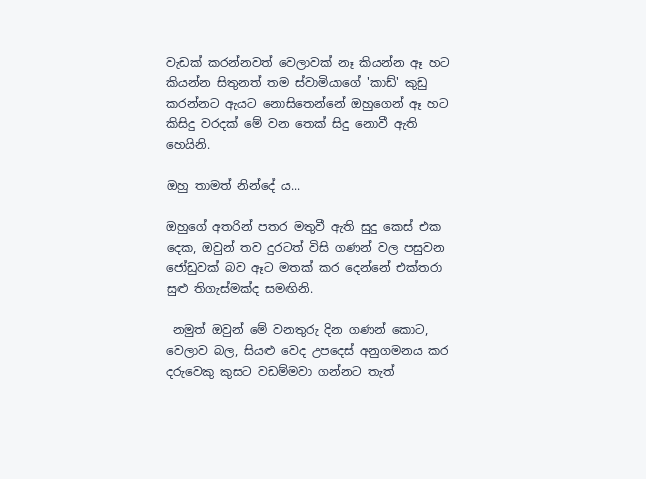වැඩක් කරන්නවත් වෙලාවක් නෑ කියන්න ඈ හට කියන්න සිතුනත් තම ස්වාමියාගේ 'කාඩ්' කුඩු කරන්නට ඇයට නොසිතෙන්නේ ඔහුගෙන් ඈ හට කිසිදු වරදක් මේ වන තෙක් සිදු නොවී ඇති හෙයිනි.

ඔහු තාමත් නින්දේ ය...

ඔහුගේ අතරින් පතර මතුවී ඇති සුදු කෙස් එක දෙක, ඔවුන් තව දුරටත් විසි ගණන් වල පසුවන ජෝඩුවක් බව ඈට මතක් කර දෙන්නේ එක්තරා සුළු තිගැස්මක්ද සමඟිනි.

 නමුත් ඔවුන් මේ වනතුරු දින ගණන් කොට, වෙලාව බල, සියළු වෙද උපදෙස් අනුගමනය කර දරුවෙකු කුසට වඩම්මවා ගන්නට තැත්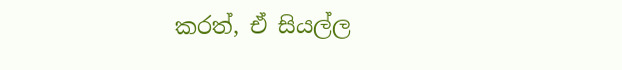කරත්, ඒ සියල්ල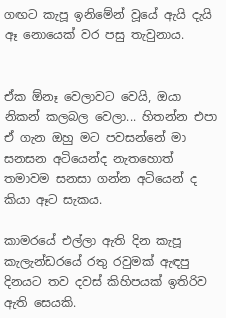ගඟට කැපූ ඉනිමේන් වූයේ ඇයි දැයි ඈ නොයෙක් වර පසු තැවුනාය.


ඒක ඕනෑ වෙලාවට වෙයි, ඔයා නිකන් කලබල වෙලා... හිතන්න එපා ඒ ගැන ඔහු මට පවසන්නේ මා සනසන අටියෙන්ද නැතහොත් තමාවම සනසා ගන්න අටියෙන් ද කියා ඈට සැකය.

කාමරයේ එල්ලා ඇති දින කැපූ කැලැන්ඩරයේ රතු රවුමක් ඇඳපු දිනයට තව දවස් කිහිපයක් ඉතිරිව ඇති සෙයකි.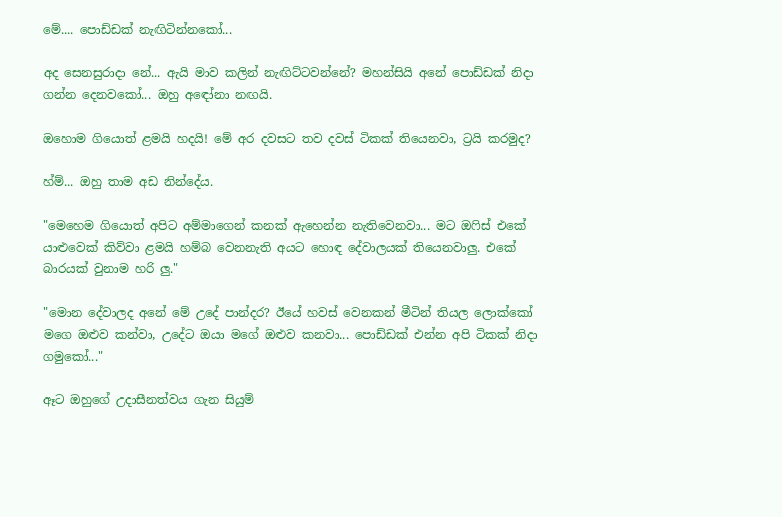මේ.... පොඩ්ඩක් නැඟිටින්නකෝ...

අද සෙනසුරාදා නේ... ඇයි මාව කලින් නැඟිට්ටවන්නේ? මහන්සියි අනේ පොඩ්ඩක් නිදා ගන්න දෙනවකෝ... ඔහු අඳෝනා නඟයි.

ඔහොම ගියොත් ළමයි හදයි! මේ අර දවසට තව දවස් ටිකක් තියෙනවා, ට්‍රයි කරමුද?

හ්ම්... ඔහු තාම අඩ නින්දේය.

"මෙහෙම ගියොත් අපිට අම්මාගෙන් කනක් ඇහෙන්න නැතිවෙනවා... මට ඔෆිස් එකේ යාළුවෙක් කිව්වා ළමයි හම්බ වෙනනැති අයට හොඳ දේවාලයක් තියෙනවාලු. එකේ බාරයක් වුනාම හරි ලු."

"මොන දේවාලද අනේ මේ උදේ පාන්දර? ඊයේ හවස් වෙනකන් මීටින් තියල ලොක්කෝ මගෙ ඔළුව කන්වා, උදේට ඔයා මගේ ඔළුව කනවා... පොඩ්ඩක් එන්න අපි ටිකක් නිදා ගමුකෝ..."

ඈට ඔහුගේ උදාසීනත්වය ගැන සියුම්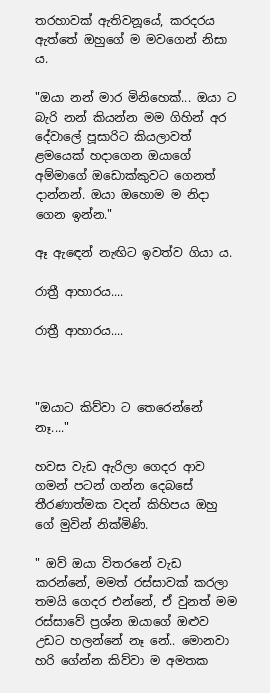තරහාවක් ඇතිවනූයේ, කරදරය ඇත්තේ ඔහුගේ ම මවගෙන් නිසා ය.

"ඔයා නන් මාර මිනිහෙක්... ඔයා ට බැරි නන් කියන්න මම ගිහින් අර දේවාලේ පූසාරිට කියලාවත් ළමයෙක් හදාගෙන ඔයාගේ අම්මාගේ ඔඩොක්කුවට ගෙනත් දාන්නන්. ඔයා ඔහොම ම නිදා ගෙන ඉන්න."

ඈ ඇඳෙන් නැඟිට ඉවත්ව ගියා ය.

රාත්‍රී ආහාරය....

රාත්‍රී ආහාරය....



"ඔයාට කිව්වා ට තෙරෙන්නේ නෑ...."

හවස වැඩ ඇරිලා ගෙදර ආව ගමන් පටන් ගන්න දෙබසේ තීරණාත්මක වදන් කිහිපය ඔහු ගේ මුවින් නික්මිණි.

" ඔව් ඔයා විතරනේ වැඩ කරන්නේ, මමත් රස්සාවක් කරලා තමයි ගෙදර එන්නේ, ඒ වුනත් මම රස්සාවේ ප්‍රශ්න ඔයාගේ ඔළුව උඩට හලන්නේ නෑ නේ.. මොනවා හරි ගේන්න කිව්වා ම අමතක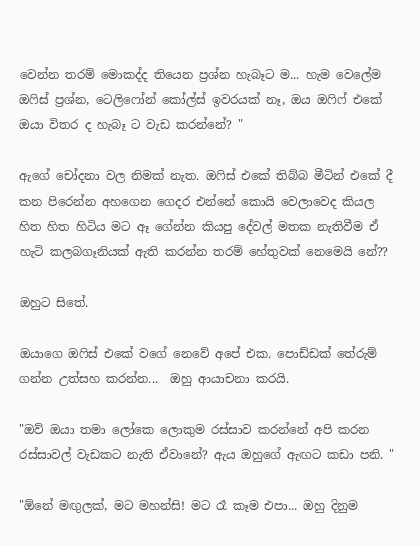වෙන්න තරම් මොකද්ද තියෙන ප්‍රශ්න හැබෑට ම... හැම වෙලේම ඔෆිස් ප්‍රශ්න, ටෙලිෆෝන් කෝල්ස් ඉවරයක් නෑ, ඔය ඔෆිෆ් එකේ ඔයා විතර ද හැබෑ ට වැඩ කරන්නේ? "

ඇගේ චෝදනා වල නිමක් නැත. ඔෆිස් එකේ තිබ්බ මීටින් එකේ දී කන පිරෙන්න අහගෙන ගෙදර එන්නේ කොයි වෙලාවෙද කියල හිත හිත හිටිය මට ඈ ගේන්න කියපු දේවල් මතක නැතිවීම ඒ හැටි කලබගෑනියක් ඇති කරන්න තරම් හේතුවක් නෙමෙයි නේ??

ඔහුට සිතේ.

ඔයාගෙ ඔෆිස් එකේ වගේ නෙවේ අපේ එක. පොඩ්ඩක් තේරුම් ගන්න උත්සහ කරන්න...  ඔහු ආයාචනා කරයි.

"ඔව් ඔයා තමා ලෝකෙ ලොකුම රස්සාව කරන්නේ අපි කරන රස්සාවල් වැඩකට නැති ඒවානේ? ඇය ඔහුගේ ඇඟට කඩා පනි. "

"ඕනේ මඟුලක්, මට මහන්සි! මට රෑ කෑම එපා... ඔහු දිනුම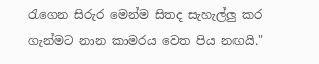රැගෙන සිරුර මෙන්ම සිතද සැහැල්ලු කර ගැන්මට නාන කාමරය වෙත පිය නඟයි."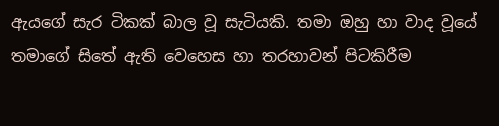ඇයගේ සැර ටිකක් බාල වූ සැටියකි. තමා ඔහු හා වාද වූයේ තමාගේ සිතේ ඇති වෙහෙස හා තරහාවන් පිටකිරීම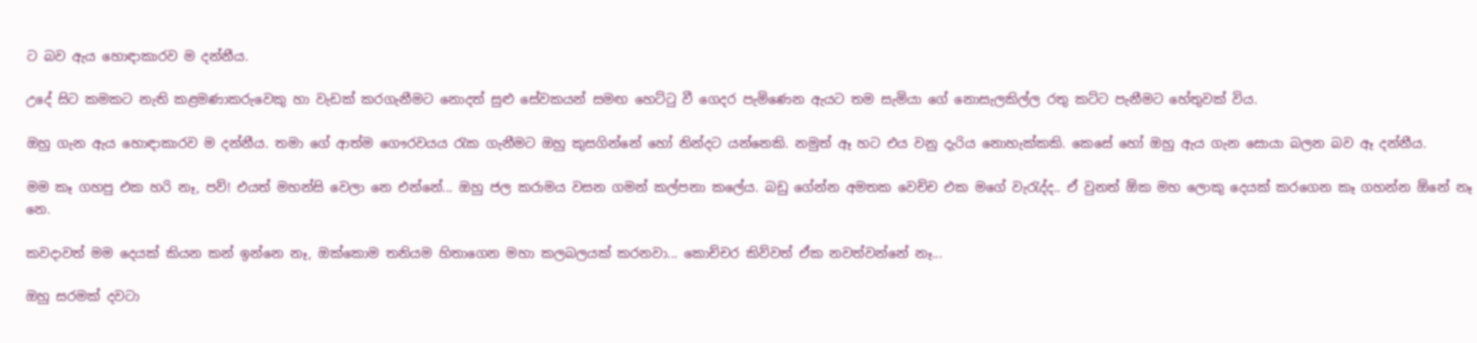ට බව ඇය හොඳාකාරව ම දන්නීය.

උදේ සිට කමකට නැති කළමණාකරුවෙකු හා වැඩක් කරගැනීමට නොදත් සුළු සේවකයන් සමඟ හෙට්ටු වී ගෙදර පැමිණෙන ඇයට තම සැමියා ගේ නොසැලකිල්ල රතු කට්ට පැනීමට හේතුවක් විය.

ඔහු ගැන ඇය හොඳාකාරව ම දන්නීය. තමා ගේ ආත්ම ගෞරවයය රැක ගැනීමට ඔහු කුසගින්නේ හෝ නින්දට යන්නෙකි. නමුත් ඈ හට එය වනු දැරිය නොහැක්කකි. කෙසේ හෝ ඔහු ඇය ගැන සොයා බලන බව ඈ දන්නීය.

මම කෑ ගහපු එක හරි නෑ, පව්! එයත් මහන්සි වෙලා නෙ එන්නේ... ඔහු ජල කරාමය වසන ගමන් කල්පනා කලේය. බඩු ගේන්න අමතක වෙච්ච එක මගේ වැරැද්ද.. ඒ වුනත් ඕක මහ ලොකු දෙයක් කරගෙන කෑ ගහන්න ඕනේ නෑ නෙ.

කවදාවත් මම දෙයක් කියන කන් ඉන්නෙ නෑ, ඔක්කොම තනියම හිතාගෙන මහා කලබලයක් කරනවා... කොච්චර කිව්වත් ඒක නවත්වන්නේ නෑ...

ඔහු සරමක් දවටා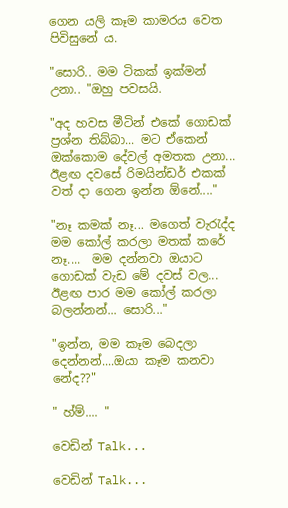ගෙන යලි කෑම කාමරය වෙත පිවිසුනේ ය.

"සොරි.. මම ටිකක් ඉක්මන් උනා.. "ඔහු පවසයි.

"අද හවස මීටින් එකේ ගොඩක් ප්‍රශ්න තිබ්බා... මට ඒකෙන් ඔක්කොම දේවල් අමතක උනා... ඊළඟ දවසේ රිමයින්ඩර් එකක් වත් දා ගෙන ඉන්න ඕනේ...."

"නෑ කමක් නෑ... මගෙත් වැරැද්ද මම කෝල් කරලා මතක් කරේ නෑ....  මම දන්නවා ඔයාට ගොඩක් වැඩ මේ දවස් වල... ඊළඟ පාර මම කෝල් කරලා බලන්නන්... සොරි..."

"ඉන්න, මම කෑම බෙදලා දෙන්නන්....ඔයා කෑම කනවා නේද??"

" හ්ම්.... "

වෙඩින් Talk...

වෙඩින් Talk...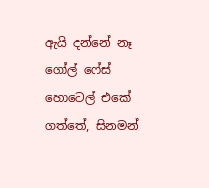ඇයි දන්නේ නෑ ගෝල් ෆේස් හොටෙල් එකේ ගත්තේ, සිනමන්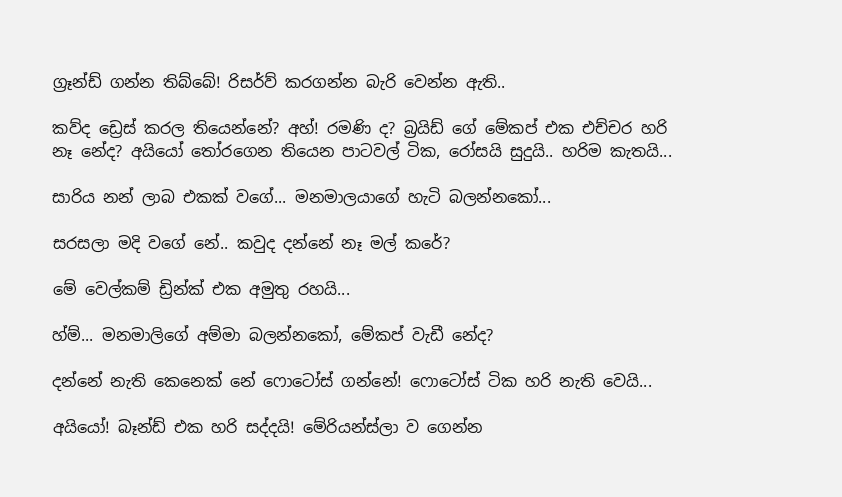ග්‍රෑන්ඩ් ගන්න තිබ්බේ! රිසර්ව් කරගන්න බැරි වෙන්න ඇති..

කව්ද ඩ්‍රෙස් කරල තියෙන්නේ? අහ්! රමණි ද? බ්‍රයිඩ් ගේ මේකප් එක එච්චර හරි නෑ නේද? අයියෝ තෝරගෙන තියෙන පාටවල් ටික, රෝසයි සුදුයි.. හරිම කැතයි...

සාරිය නන් ලාබ එකක් වගේ... මනමාලයාගේ හැටි බලන්නකෝ...

සරසලා මදි වගේ නේ.. කවුද දන්නේ නෑ මල් කරේ?

මේ වෙල්කම් ඩ්‍රින්ක් එක අමුතු රහයි...

හ්ම්... මනමාලිගේ අම්මා බලන්නකෝ, මේකප් වැඩී නේද?

දන්නේ නැති කෙනෙක් නේ ෆොටෝස් ගන්නේ! ෆොටෝස් ටික හරි නැති වෙයි...

අයියෝ! බෑන්ඩ් එක හරි සද්දයි! මේරියන්ස්ලා ව ගෙන්න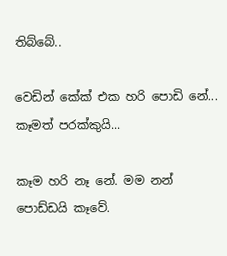තිබ්බේ..

වෙඩින් කේක් එක හරි පොඩි නේ... කෑමත් පරක්කුයි...

කෑම හරි නෑ නේ. මම නන් පොඩ්ඩයි කෑවේ.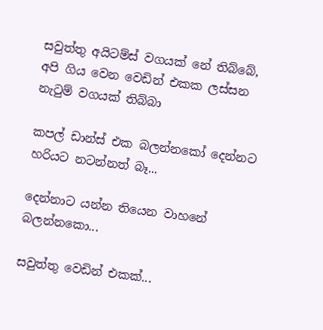සවුත්තු අයිටම්ස් වගයක් නේ තිබ්බේ, අපි ගිය වෙන වෙඩින් එකක ලස්සන නැටුම් වගයක් තිබ්බා

කපල් ඩාන්ස් එක බලන්නකෝ දෙන්නට හරියට නටන්නත් බෑ...

දෙන්නාට යන්න තියෙන වාහනේ බලන්නකො...

සවුත්තු වෙඩින් එකක්...